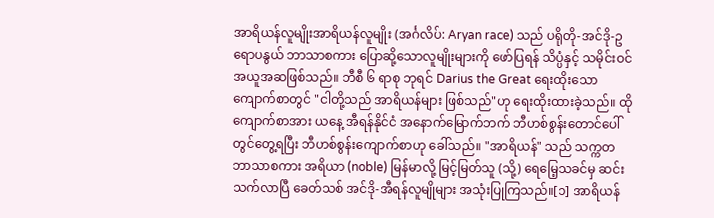အာရိယန်လူမျိုးအာရိယန်လူမျိုး (အင်္ဂလိပ်: Aryan race) သည် ပရိုတို-အင်ဒို-ဥရောပနွယ် ဘာသာစကား ပြောဆို့သောလူမျိုးများကို ဖော်ပြရန် သိပ္ပံနှင့် သမိုင်းဝင် အယူအဆဖြစ်သည်။ ဘီစီ ၆ ရာစု ဘုရင် Darius the Great ရေးထိုးသောကျောက်စာတွင် "ငါတို့သည် အာရိယန်များ ဖြစ်သည်"ဟု ရေးထိုးထားခဲ့သည်။ ထိုကျောက်စာအား ယနေ့ အီရန်နိုင်ငံ အနောက်မြောက်ဘက် ဘီဟစ်စွန်းတောင်ပေါ်တွင်တွေ့ရပြီး ဘီဟစ်စွန်းကျောက်စာဟု ခေါ်သည်။ "အာရိယန်" သည် သက္ကတဘာသာစကား အရိယာ (noble) မြန်မာလို့ မြင့်မြတ်သူ (သို့) ရေမြေ့သခင်မှ ဆင်းသက်လာပြီ ခေတ်သစ် အင်ဒို-အီရန်လူမျိုများ အသုံးပြုကြသည်။[၁] အာရိယန်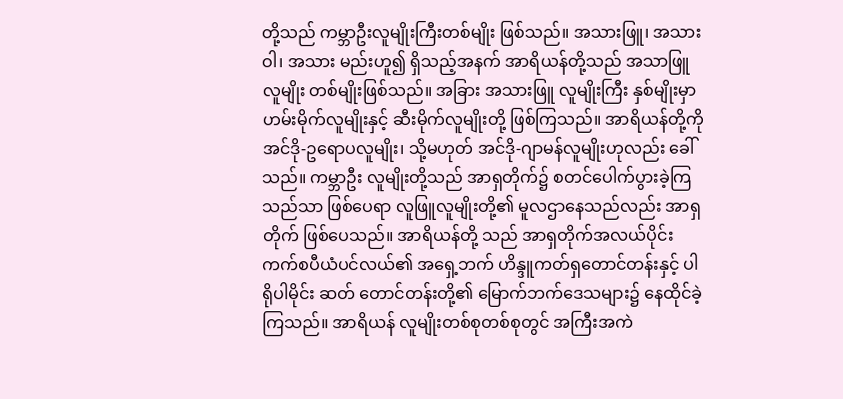တို့သည် ကမ္ဘာဦးလူမျိုးကြီးတစ်မျိုး ဖြစ်သည်။ အသားဖြူ၊ အသားဝါ၊ အသား မည်းဟူ၍ ရှိသည့်အနက် အာရိယန်တို့သည် အသာဖြူလူမျိုး တစ်မျိုးဖြစ်သည်။ အခြား အသားဖြူ လူမျိုးကြီး နှစ်မျိုးမှာ ဟမ်းမိုက်လူမျိုးနှင့် ဆီးမိုက်လူမျိုးတို့ ဖြစ်ကြသည်။ အာရိယန်တို့ကို အင်ဒို-ဥရောပလူမျိုး၊ သို့မဟုတ် အင်ဒို-ဂျာမန်လူမျိုးဟုလည်း ခေါ်သည်။ ကမ္ဘာဦး လူမျိုးတို့သည် အာရှတိုက်၌ စတင်ပေါက်ပွားခဲ့ကြသည်သာ ဖြစ်ပေရာ လူဖြူလူမျိုးတို့၏ မူလဌာနေသည်လည်း အာရှတိုက် ဖြစ်ပေသည်။ အာရိယန်တို့ သည် အာရှတိုက်အလယ်ပိုင်း ကက်စပီယံပင်လယ်၏ အရှေ့ဘက် ဟိန္ဒူကတ်ရှတောင်တန်းနှင့် ပါရိုပါမိုင်း ဆတ် တောင်တန်းတို့၏ မြောက်ဘက်ဒေသများ၌ နေထိုင်ခဲ့ကြသည်။ အာရိယန် လူမျိုးတစ်စုတစ်စုတွင် အကြီးအကဲ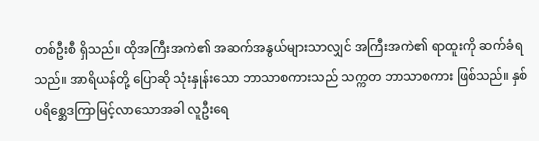တစ်ဦးစီ ရှိသည်။ ထိုအကြီးအကဲ၏ အဆက်အနွယ်များသာလျှင် အကြီးအကဲ၏ ရာထူးကို ဆက်ခံရသည်။ အာရိယန်တို့ ပြောဆို သုံးနှုန်းသော ဘာသာစကားသည် သက္ကတ ဘာသာစကား ဖြစ်သည်။ နှစ်ပရိစ္ဆေဒကြာမြင့်လာသောအခါ လူဦးရေ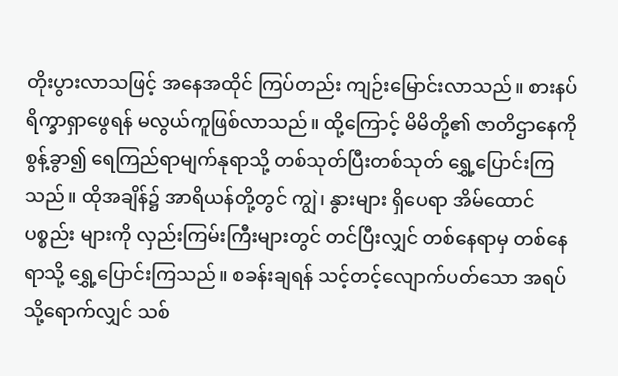တိုးပွားလာသဖြင့် အနေအထိုင် ကြပ်တည်း ကျဉ်းမြောင်းလာသည်။ စားနပ်ရိက္ခာရှာဖွေရန် မလွယ်ကူဖြစ်လာသည်။ ထို့ကြောင့် မိမိတို့၏ ဇာတိဌာနေကို စွန့်ခွာ၍ ရေကြည်ရာမျက်နုရာသို့ တစ်သုတ်ပြီးတစ်သုတ် ရွှေ့ပြောင်းကြသည်။ ထိုအချိန်၌ အာရိယန်တို့တွင် ကျွဲ၊ နွားများ ရှိပေရာ အိမ်ထောင်ပစ္စည်း များကို လှည်းကြမ်းကြီးများတွင် တင်ပြီးလျှင် တစ်နေရာမှ တစ်နေရာသို့ ရွှေ့ပြောင်းကြသည်။ စခန်းချရန် သင့်တင့်လျောက်ပတ်သော အရပ်သို့ရောက်လျှင် သစ်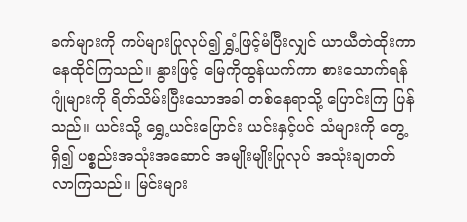ခက်များကို ကပ်များပြုလုပ်၍ ရွှံ့ဖြင့်မံပြီးလျှင် ယာယီတဲထိုးကာ နေထိုင်ကြသည်။ နွားဖြင့် မြေကိုထွန်ယက်ကာ စားသောက်ရန် ဂျုံများကို ရိတ်သိမ်းပြီးသောအခါ တစ်နေရာသို့ ပြောင်းကြ ပြန်သည်။ ယင်းသို့ ရွှေ့ယင်းပြောင်း ယင်းနှင့်ပင် သံများကို တွေ့ရှိ၍ ပစ္စည်းအသုံးအဆောင် အမျိုးမျိုးပြုလုပ် အသုံးချတတ်လာကြသည်။ မြင်းများ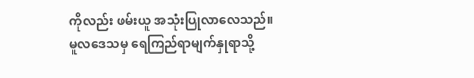ကိုလည်း ဖမ်းယူ အသုံးပြုလာလေသည်။ မူလဒေသမှ ရေကြည်ရာမျက်နှုရာသို့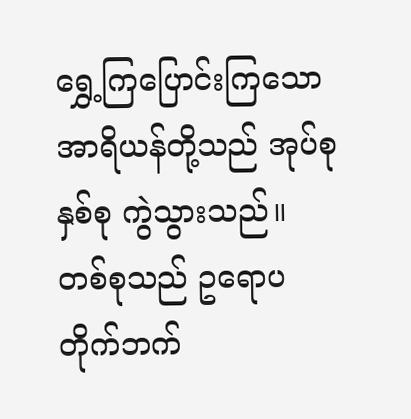ရွှေ့ကြပြောင်းကြသော အာရိယန်တို့သည် အုပ်စုနှစ်စု ကွဲသွားသည်။ တစ်စုသည် ဥရောပတိုက်ဘက်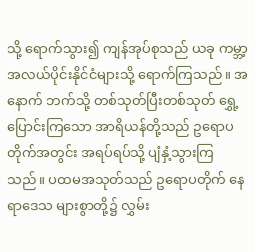သို့ ရောက်သွား၍ ကျန်အုပ်စုသည် ယခု ကမ္ဘာ့အလယ်ပိုင်းနိုင်ငံများသို့ ရောက်ကြသည်။ အနောက် ဘက်သို့ တစ်သုတ်ပြီးတစ်သုတ် ရွှေ့ပြောင်းကြသော အာရိယန်တို့သည် ဥရောပ တိုက်အတွင်း အရပ်ရပ်သို့ ပျံနှံ့သွားကြသည်။ ပထမအသုတ်သည် ဥရောပတိုက် နေရာဒေသ များစွာတို့၌ လွှမ်း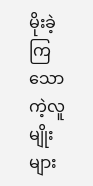မိုးခဲ့ကြသော ကဲ့လူမျိုးများ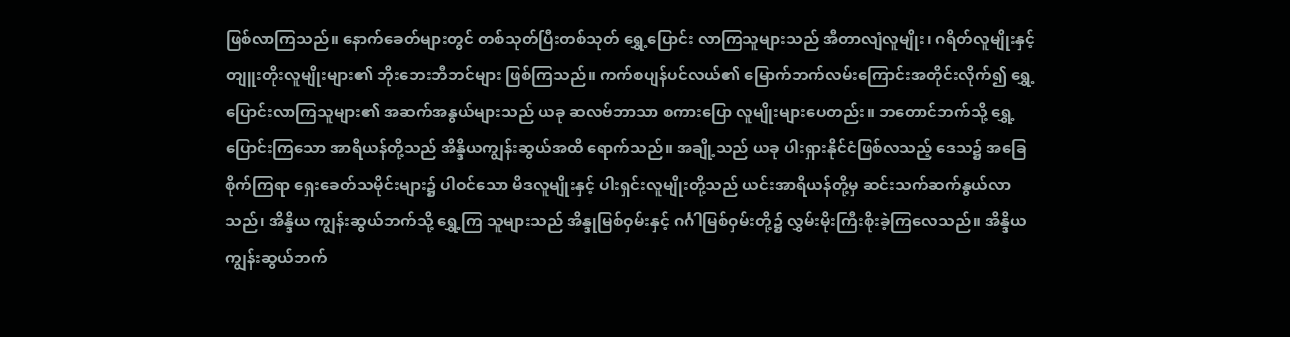ဖြစ်လာကြသည်။ နောက်ခေတ်များတွင် တစ်သုတ်ပြီးတစ်သုတ် ရွှေ့ပြောင်း လာကြသူများသည် အီတာလျံလူမျိုး၊ ဂရိတ်လူမျိုးနှင့် တျူးတိုးလူမျိုးများ၏ ဘိုးဘေးဘီဘင်များ ဖြစ်ကြသည်။ ကက်စပျန်ပင်လယ်၏ မြောက်ဘက်လမ်းကြောင်းအတိုင်းလိုက်၍ ရွှေ့ပြောင်းလာကြသူများ၏ အဆက်အနွယ်များသည် ယခု ဆလဗ်ဘာသာ စကားပြော လူမျိုးများပေတည်း။ ဘတောင်ဘက်သို့ ရွှေ့ပြောင်းကြသော အာရိယန်တို့သည် အိန္ဒိယကျွန်းဆွယ်အထိ ရောက်သည်။ အချို့သည် ယခု ပါးရှားနိုင်ငံဖြစ်လသည့် ဒေသ၌ အခြေစိုက်ကြရာ ရှေးခေတ်သမိုင်းများ၌ ပါဝင်သော မိဒလူမျိုးနှင့် ပါးရှင်းလူမျိုးတို့သည် ယင်းအာရိယန်တို့မှ ဆင်းသက်ဆက်နွယ်လာသည်၊ အိန္ဒိယ ကျွန်းဆွယ်ဘက်သို့ ရွှေ့ကြ သူများသည် အိန္ဒုမြစ်ဝှမ်းနှင့် ဂင်္ဂါမြစ်ဝှမ်းတို့၌ လွှမ်းမိုးကြီးစိုးခဲ့ကြလေသည်။ အိန္ဒိယကျွန်းဆွယ်ဘက်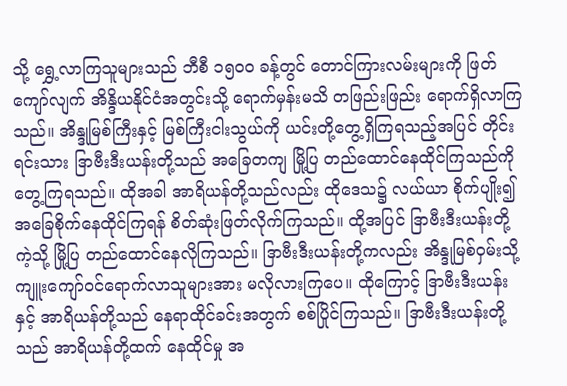သို့ ရွှေ့လာကြသူများသည် ဘီစီ ၁၅ဝဝ ခန့်တွင် တောင်ကြားလမ်းများကို ဖြတ်ကျော်လျက် အိန္ဒိယနိုင်ငံအတွင်းသို့ ရောက်မှန်းမသိ တဖြည်းဖြည်း ရောက်ရှိလာကြသည်။ အိန္ဒုမြစ်ကြီးနှင့် မြစ်ကြီးငါးသွယ်ကို ယင်းတို့တွေ့ရှိကြရသည့်အပြင် တိုင်းရင်းသား ဒြာဗီးဒီးယန်းတို့သည် အခြေတကျ မြို့ပြ တည်ထောင်နေထိုင်ကြသည်ကို တွေ့ကြရသည်။ ထိုအခါ အာရိယန်တို့သည်လည်း ထိုဒေသ၌ လယ်ယာ စိုက်ပျိုး၍ အခြေစိုက်နေထိုင်ကြရန် စိတ်ဆုံးဖြတ်လိုက်ကြသည်။ ထို့အပြင် ဒြာဗီးဒီးယန်းတို့ကဲ့သို့ မြို့ပြ တည်ထောင်နေလိုကြသည်။ ဒြာဗီးဒီးယန်းတို့ကလည်း အိန္ဒုမြစ်ဝှမ်းသို့ ကျူးကျော်ဝင်ရောက်လာသူများအား မလိုလားကြပေ။ ထိုကြောင့် ဒြာဗီးဒီးယန်းနှင့် အာရိယန်တို့သည် နေရာထိုင်ခင်းအတွက် စစ်ပြိုင်ကြသည်။ ဒြာဗီးဒီးယန်းတို့သည် အာရိယန်တို့ထက် နေထိုင်မှု အ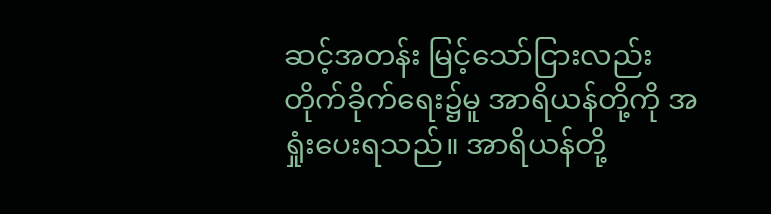ဆင့်အတန်း မြင့်သော်ငြားလည်း တိုက်ခိုက်ရေး၌မူ အာရိယန်တို့ကို အရှုံးပေးရသည်။ အာရိယန်တို့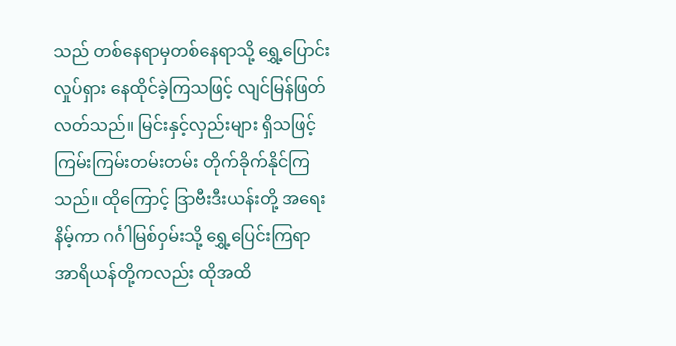သည် တစ်နေရာမှတစ်နေရာသို့ ရွှေ့ပြောင်းလှုပ်ရှား နေထိုင်ခဲ့ကြသဖြင့် လျင်မြန်ဖြတ်လတ်သည်။ မြင်းနှင့်လှည်းများ ရှိသဖြင့် ကြမ်းကြမ်းတမ်းတမ်း တိုက်ခိုက်နိုင်ကြသည်။ ထိုကြောင့် ဒြာဗီးဒီးယန်းတို့ အရေးနိမ့်ကာ ဂင်္ဂါမြစ်ဝှမ်းသို့ ရွှေ့ပြေင်းကြရာ အာရိယန်တို့ကလည်း ထိုအထိ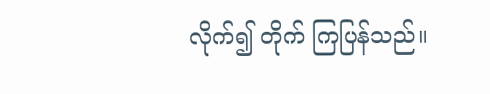လိုက်၍ တိုက် ကြပြန်သည်။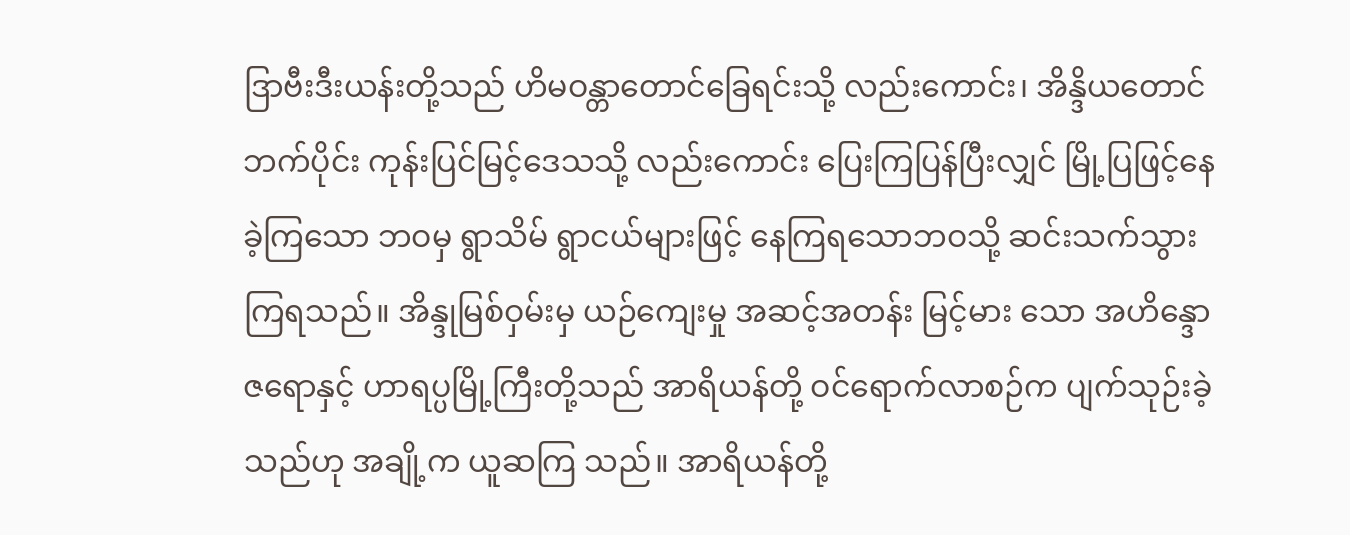ဒြာဗီးဒီးယန်းတို့သည် ဟိမဝန္တာတောင်ခြေရင်းသို့ လည်းကောင်း၊ အိန္ဒိယတောင်ဘက်ပိုင်း ကုန်းပြင်မြင့်ဒေသသို့ လည်းကောင်း ပြေးကြပြန်ပြီးလျှင် မြို့ပြဖြင့်နေခဲ့ကြသော ဘဝမှ ရွာသိမ် ရွာငယ်များဖြင့် နေကြရသောဘဝသို့ ဆင်းသက်သွား ကြရသည်။ အိန္ဒုမြစ်ဝှမ်းမှ ယဉ်ကျေးမှု အဆင့်အတန်း မြင့်မား သော အဟိန္ဒောဇရောနှင့် ဟာရပ္ပမြို့ကြီးတို့သည် အာရိယန်တို့ ဝင်ရောက်လာစဉ်က ပျက်သုဉ်းခဲ့ သည်ဟု အချို့က ယူဆကြ သည်။ အာရိယန်တို့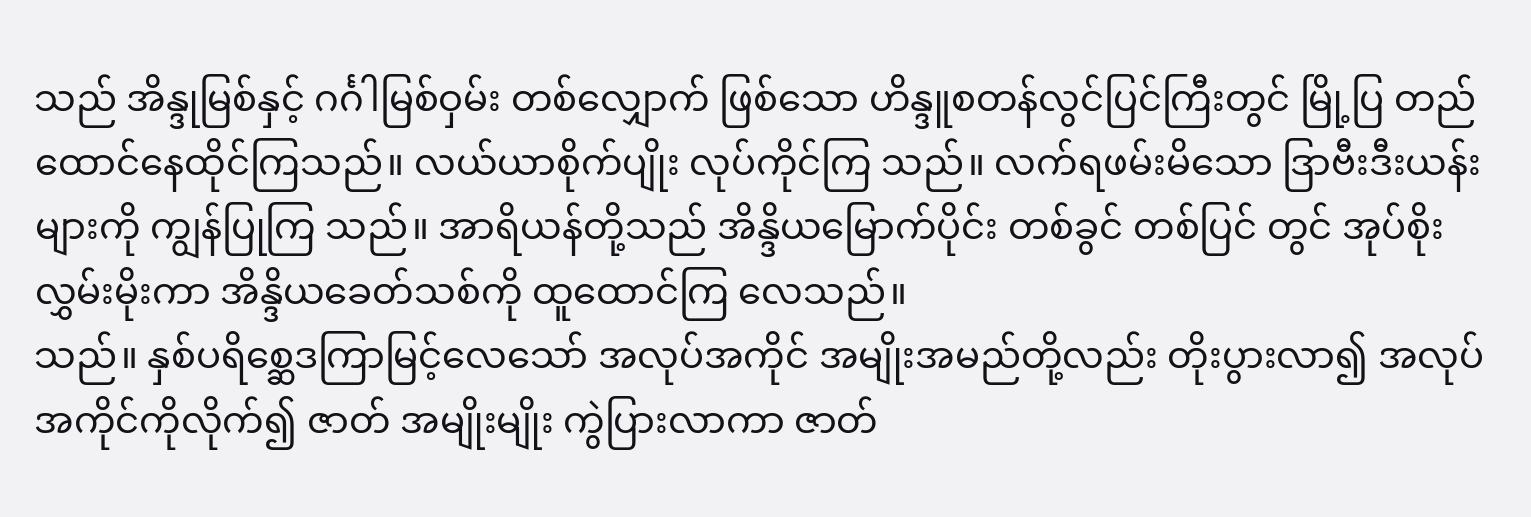သည် အိန္ဒုမြစ်နှင့် ဂင်္ဂါမြစ်ဝှမ်း တစ်လျှောက် ဖြစ်သော ဟိန္ဒူစတန်လွင်ပြင်ကြီးတွင် မြို့ပြ တည်ထောင်နေထိုင်ကြသည်။ လယ်ယာစိုက်ပျိုး လုပ်ကိုင်ကြ သည်။ လက်ရဖမ်းမိသော ဒြာဗီးဒီးယန်းများကို ကျွန်ပြုကြ သည်။ အာရိယန်တို့သည် အိန္ဒိယမြောက်ပိုင်း တစ်ခွင် တစ်ပြင် တွင် အုပ်စိုးလွှမ်းမိုးကာ အိန္ဒိယခေတ်သစ်ကို ထူထောင်ကြ လေသည်။
သည်။ နှစ်ပရိစ္ဆေဒကြာမြင့်လေသော် အလုပ်အကိုင် အမျိုးအမည်တို့လည်း တိုးပွားလာ၍ အလုပ်အကိုင်ကိုလိုက်၍ ဇာတ် အမျိုးမျိုး ကွဲပြားလာကာ ဇာတ်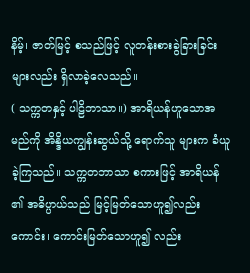နိမ့်၊ ဇာတ်မြင့် စသည်ဖြင့် လူတန်းစားခွဲခြားခြင်းများလည်း ရှိလာခဲ့လေသည်။
( သက္ကတနှင့် ပါဠိဘာသာ။) အာရိယန်ဟူသောအမည်ကို အိန္ဒိယကျွန်းဆွယ်သို့ ရောက်သူ များက ခံယူခဲ့ကြသည်။ သက္ကတဘာသာ စကားဖြင့် အာရိယန် ၏ အဓိပ္ပာယ်သည် မြင့်မြတ်သောဟူ၍လည်းကောင်း၊ ကောင်းမြတ်သောဟူ၍ လည်း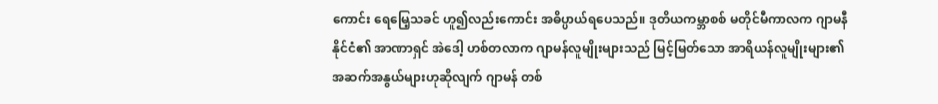ကောင်း ရေမြေ့သခင် ဟူ၍လည်းကောင်း အဓိပ္ပာယ်ရပေသည်။ ဒုတိယကမ္ဘာစစ် မတိုင်မီကာလက ဂျာမနီနိုင်ငံ၏ အာဏာရှင် အဲဒေါ့ ဟစ်တလာက ဂျာမန်လူမျိုးများသည် မြင့်မြတ်သော အာရိယန်လူမျိုးများ၏ အဆက်အနွယ်များဟုဆိုလျက် ဂျာမန် တစ်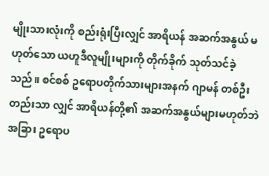မျိုးသားလုံးကို စည်းရုံးပြီးလျှင် အာရိယန် အဆက်အနွယ် မဟုတ်သော ယဟူဒီလူမျိုးများကို တိုက်ခိုက် သုတ်သင်ခဲ့သည်။ စင်စစ် ဥရောပတိုက်သားများအနက် ဂျာမန် တစ်ဦးတည်းသာ လျှင် အာရိယန်တို့၏ အဆက်အနွယ်များမဟုတ်ဘဲ အခြား ဥရောပ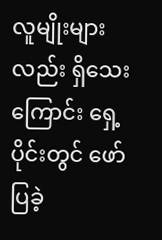လူမျိုးများလည်း ရှိသေးကြောင်း ရှေ့ပိုင်းတွင် ဖော်ပြခဲ့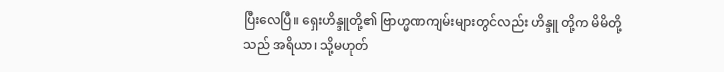ပြီးလေပြီ။ ရှေးဟိန္ဒူတို့၏ ဗြာဟ္မဏကျမ်းများတွင်လည်း ဟိန္ဒူ တို့က မိမိတို့သည် အရိယာ၊ သို့မဟုတ်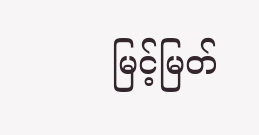မြင့်မြတ်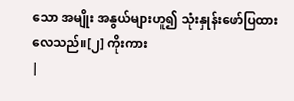သော အမျိုး အနွယ်များဟူ၍ သုံးနှုန်းဖော်ပြထားလေသည်။[၂] ကိုးကား
|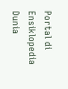Portal di Ensiklopedia Dunia